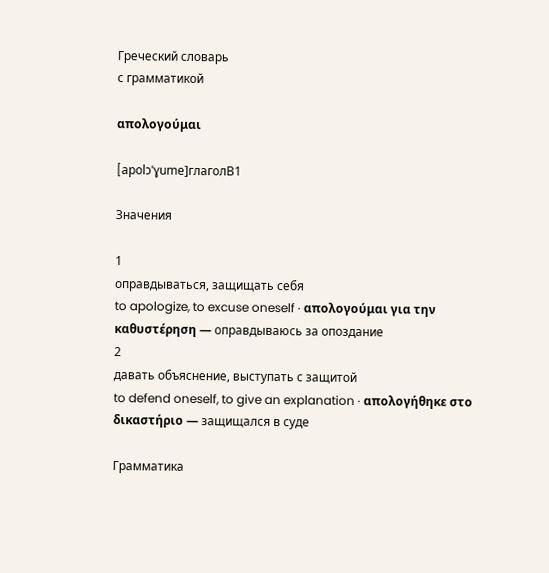Греческий словарь
с грамматикой

απολογούμαι

[apolɔˈɣume]глаголB1

Значения

1
оправдываться, защищать себя
to apologize, to excuse oneself · απολογούμαι για την καθυστέρηση — оправдываюсь за опоздание
2
давать объяснение, выступать с защитой
to defend oneself, to give an explanation · απολογήθηκε στο δικαστήριο — защищался в суде

Грамматика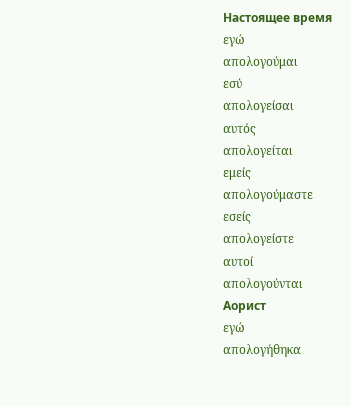Настоящее время
εγώ
απολογούμαι
εσύ
απολογείσαι
αυτός
απολογείται
εμείς
απολογούμαστε
εσείς
απολογείστε
αυτοί
απολογούνται
Аорист
εγώ
απολογήθηκα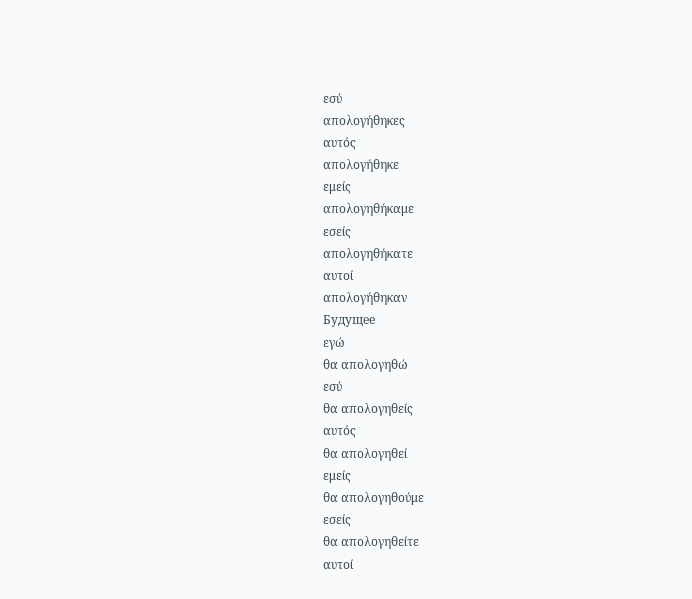εσύ
απολογήθηκες
αυτός
απολογήθηκε
εμείς
απολογηθήκαμε
εσείς
απολογηθήκατε
αυτοί
απολογήθηκαν
Будущее
εγώ
θα απολογηθώ
εσύ
θα απολογηθείς
αυτός
θα απολογηθεί
εμείς
θα απολογηθούμε
εσείς
θα απολογηθείτε
αυτοί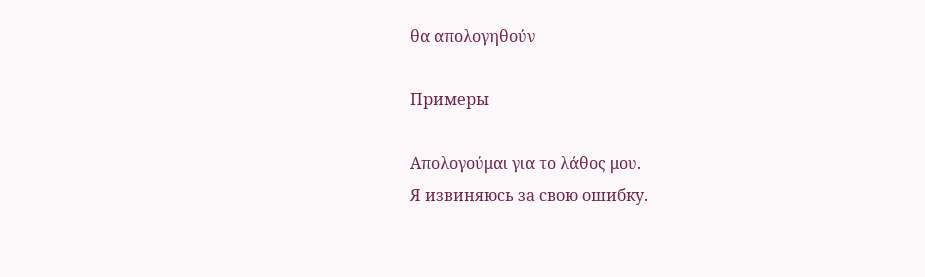θα απολογηθούν

Примеры

Απολογούμαι για το λάθος μου.
Я извиняюсь за свою ошибку.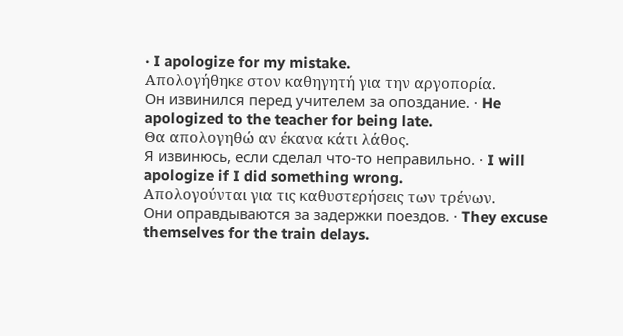· I apologize for my mistake.
Απολογήθηκε στον καθηγητή για την αργοπορία.
Он извинился перед учителем за опоздание. · He apologized to the teacher for being late.
Θα απολογηθώ αν έκανα κάτι λάθος.
Я извинюсь, если сделал что-то неправильно. · I will apologize if I did something wrong.
Απολογούνται για τις καθυστερήσεις των τρένων.
Они оправдываются за задержки поездов. · They excuse themselves for the train delays.